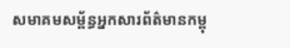សមាគមសម្ព័ន្ធអ្នកសារព័ត៌មានកម្ពុ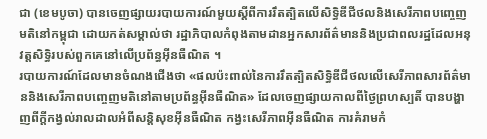ជា (ខេមបូចា) បានចេញផ្សាយរបាយការណ៍មួយស្ដីពីការរឹតត្បិតលើសិទ្ធិឌីជីថលនិងសេរីភាពបញ្ចេញមតិនៅកម្ពុជា ដោយកត់សម្គាល់ថា រដ្ឋាភិបាលកំពុងតាមដានអ្នកសារព័ត៌មាននិងប្រជាពលរដ្ឋដែលអនុវត្តសិទ្ធិរបស់ពួកគេនៅលើប្រព័ន្ធអ៊ីនធឺណិត ។
របាយការណ៍ដែលមានចំណងជើងថា «ផលប៉ះពាល់នៃការរឹតត្បិតសិទ្ធិឌីជីថលលើសេរីភាពសារព័ត៌មាននិងសេរីភាពបញ្ចេញមតិនៅតាមប្រព័ន្ធអ៊ីនធឺណិត» ដែលចេញផ្សាយកាលពីថ្ងៃព្រហស្បតិ៍ បានបង្ហាញពីក្ដីកង្វល់រាលដាលអំពីសន្តិសុខអ៊ីនធឺណិត កង្វះសេរីភាពអ៊ីនធឺណិត ការគំរាមកំ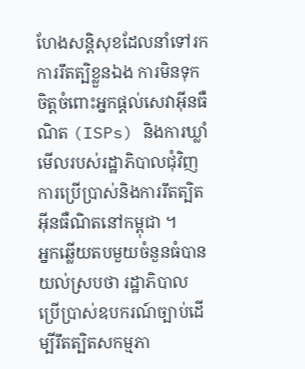ហែងសន្តិសុខដែលនាំទៅរកការរឹតត្បិខ្លួនឯង ការមិនទុកចិត្តចំពោះអ្នកផ្ដល់សេវាអ៊ីនធឺណិត (ISPs) និងការឃ្លាំមើលរបស់រដ្ឋាភិបាលជុំវិញការប្រើប្រាស់និងការរឹតត្បិតអ៊ីនធឺណិតនៅកម្ពុជា ។
អ្នកឆ្លើយតបមួយចំនួនធំបានយល់ស្របថា រដ្ឋាភិបាលប្រើប្រាស់ឧបករណ៍ច្បាប់ដើម្បីរឹតត្បិតសកម្មភា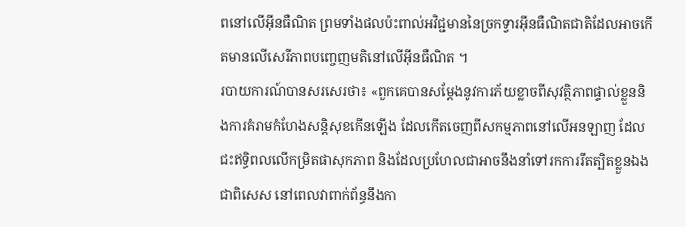ពនៅលើអ៊ីនធឺណិត ព្រមទាំងផលប៉ះពាល់អវិជ្ជមាននៃច្រកទ្វារអ៊ីនធឺណិតជាតិដែលអាចកើតមានលើសេរីភាពបញ្ចេញមតិនៅលើអ៊ីនធឺណិត ។
របាយការណ៍បានសរសេរថា៖ «ពួកគេបានសម្ដែងនូវការភ័យខ្លាចពីសុវត្ថិភាពផ្ទាល់ខ្លួននិងការគំរាមកំហែងសន្តិសុខកើនឡើង ដែលកើតចេញពីសកម្មភាពនៅលើអនឡាញ ដែលជះឥទ្ធិពលលើកម្រិតផាសុកភាព និងដែលប្រហែលជាអាចនឹងនាំទៅរកការរឹតត្បិតខ្លួនឯង ជាពិសេស នៅពេលវាពាក់ព័ន្ធនឹងកា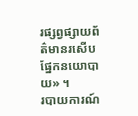រផ្សព្វផ្សាយព័ត៌មានរសើបផ្នែកនយោបាយ» ។
របាយការណ៍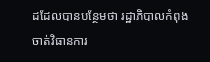ដដែលបានបន្ថែមថា រដ្ឋាភិបាលកំពុងចាត់វិធានការ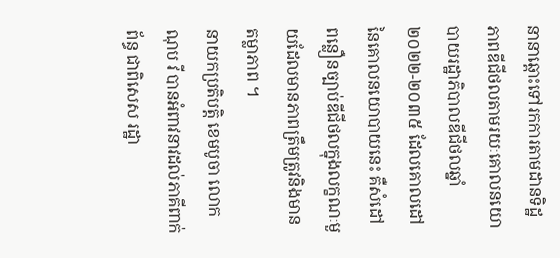នានាឆ្ពោះទៅរកការតាមដានទិដ្ឋភាពឌីជីថលតាមរយៈគោលនយោបាយរដ្ឋាភិបាលឌីជីថលឆ្នាំ២០២២-២០៣៥ ដែលគោលដៅនៃគោលនយោបាយនេះ គឺសំដៅពន្លឿនច្បាប់ឌីជីថលក្នុងលក្ខណៈមួយដែលមានភាពត្រឹមត្រូវនិងមានតម្លាភាព ។
នាយកប្រតិបត្តិ ខេមបូចា លោក ណុប វី បានអំពាវនាវដល់ភាគីពាក់ព័ន្ធ ជាពិសេស រដ្ឋា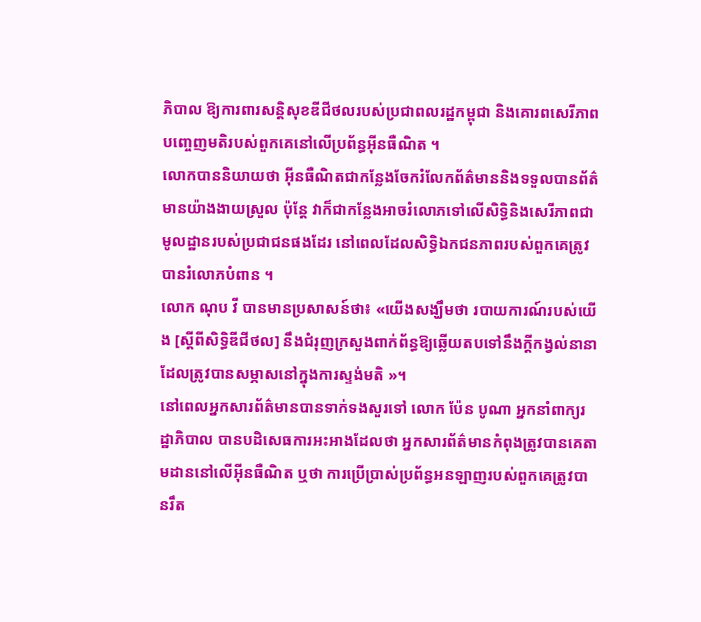ភិបាល ឱ្យការពារសន្តិសុខឌីជីថលរបស់ប្រជាពលរដ្ឋកម្ពុជា និងគោរពសេរីភាពបញ្ចេញមតិរបស់ពួកគេនៅលើប្រព័ន្ធអ៊ីនធឺណិត ។
លោកបាននិយាយថា អ៊ីនធឺណិតជាកន្លែងចែករំលែកព័ត៌មាននិងទទួលបានព័ត៌មានយ៉ាងងាយស្រួល ប៉ុន្តែ វាក៏ជាកន្លែងអាចរំលោភទៅលើសិទ្ធិនិងសេរីភាពជាមូលដ្ឋានរបស់ប្រជាជនផងដែរ នៅពេលដែលសិទ្ធិឯកជនភាពរបស់ពួកគេត្រូវបានរំលោភបំពាន ។
លោក ណុប វី បានមានប្រសាសន៍ថា៖ «យើងសង្ឃឹមថា របាយការណ៍របស់យើង [ស្ដីពីសិទ្ធិឌីជីថល] នឹងជំរុញក្រសួងពាក់ព័ន្ធឱ្យឆ្លើយតបទៅនឹងក្ដីកង្វល់នានា ដែលត្រូវបានសម្ភាសនៅក្នុងការស្ទង់មតិ »។
នៅពេលអ្នកសារព័ត៌មានបានទាក់ទងសួរទៅ លោក ប៉ែន បូណា អ្នកនាំពាក្យរដ្ឋាភិបាល បានបដិសេធការអះអាងដែលថា អ្នកសារព័ត៌មានកំពុងត្រូវបានគេតាមដាននៅលើអ៊ីនធឺណិត ឬថា ការប្រើប្រាស់ប្រព័ន្ធអនឡាញរបស់ពួកគេត្រូវបានរឹត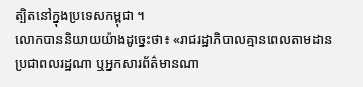ត្បិតនៅក្នុងប្រទេសកម្ពុជា ។
លោកបាននិយាយយ៉ាងដូច្នេះថា៖ «រាជរដ្ឋាភិបាលគ្មានពេលតាមដានប្រជាពលរដ្ឋណា ឬអ្នកសារព័ត៌មានណា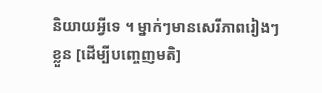និយាយអ្វីទេ ។ ម្នាក់ៗមានសេរីភាពរៀងៗខ្លួន [ដើម្បីបញ្ចេញមតិ]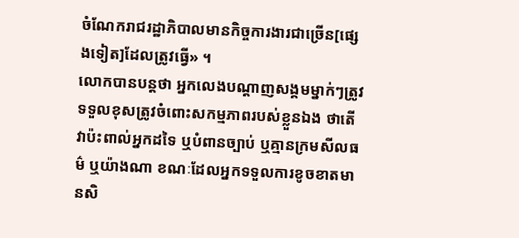ចំណែករាជរដ្ឋាភិបាលមានកិច្ចការងារជាច្រើន[ផ្សេងទៀត]ដែលត្រូវធ្វើ» ។
លោកបានបន្តថា អ្នកលេងបណ្តាញសង្គមម្នាក់ៗត្រូវទទួលខុសត្រូវចំពោះសកម្មភាពរបស់ខ្លួនឯង ថាតើវាប៉ះពាល់អ្នកដទៃ ឬបំពានច្បាប់ ឬគ្មានក្រមសីលធម៌ ឬយ៉ាងណា ខណៈដែលអ្នកទទួលការខូចខាតមានសិ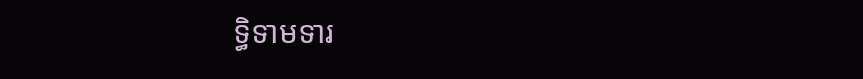ទ្ធិទាមទារ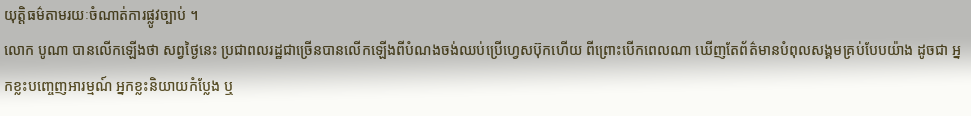យុត្តិធម៌តាមរយៈចំណាត់ការផ្លូវច្បាប់ ។
លោក បូណា បានលើកឡើងថា សព្វថ្ងៃនេះ ប្រជាពលរដ្ឋជាច្រើនបានលើកឡើងពីបំណងចង់ឈប់ប្រើហ្វេសប៊ុកហើយ ពីព្រោះបើកពេលណា ឃើញតែព័ត៌មានបំពុលសង្គមគ្រប់បែបយ៉ាង ដូចជា អ្នកខ្លះបញ្ចេញអារម្មណ៍ អ្នកខ្លះនិយាយកំប្លែង ឬ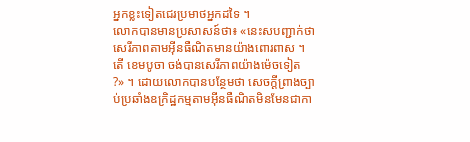អ្នកខ្លះទៀតជេរប្រមាថអ្នកដទៃ ។
លោកបានមានប្រសាសន៍ថា៖ «នេះសបញ្ជាក់ថា សេរីភាពតាមអ៊ីនធឺណិតមានយ៉ាងពោរពាស ។ តើ ខេមបូចា ចង់បានសេរីភាពយ៉ាងម៉េចទៀត ?» ។ ដោយលោកបានបន្ថែមថា សេចក្ដីព្រាងច្បាប់ប្រឆាំងឧក្រិដ្ឋកម្មតាមអ៊ីនធឺណិតមិនមែនជាកា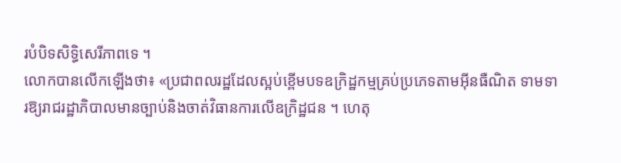របំបិទសិទ្ធិសេរីភាពទេ ។
លោកបានលើកឡើងថា៖ «ប្រជាពលរដ្ឋដែលស្អប់ខ្ពើមបទឧក្រិដ្ឋកម្មគ្រប់ប្រភេទតាមអ៊ីនធឺណិត ទាមទារឱ្យរាជរដ្ឋាភិបាលមានច្បាប់និងចាត់វិធានការលើឧក្រិដ្ឋជន ។ ហេតុ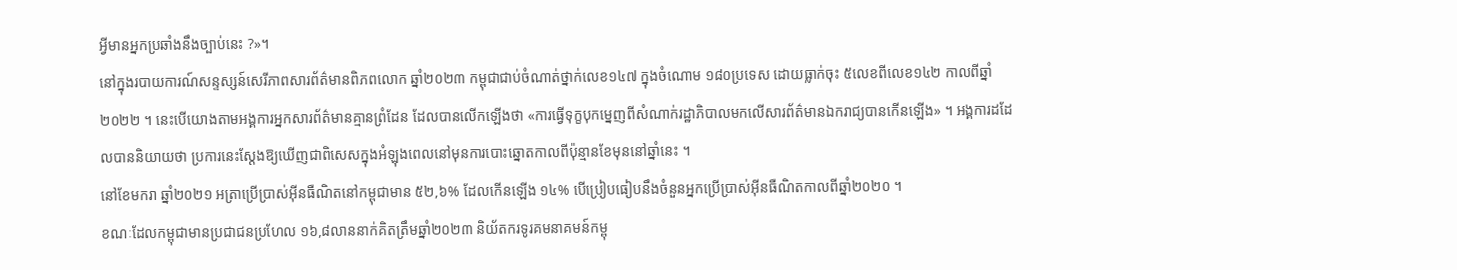អ្វីមានអ្នកប្រឆាំងនឹងច្បាប់នេះ ?»។
នៅក្នុងរបាយការណ៍សន្ទស្សន៍សេរីភាពសារព័ត៌មានពិភពលោក ឆ្នាំ២០២៣ កម្ពុជាជាប់ចំណាត់ថ្នាក់លេខ១៤៧ ក្នុងចំណោម ១៨០ប្រទេស ដោយធ្លាក់ចុះ ៥លេខពីលេខ១៤២ កាលពីឆ្នាំ២០២២ ។ នេះបើយោងតាមអង្គការអ្នកសារព័ត៌មានគ្មានព្រំដែន ដែលបានលើកឡើងថា «ការធ្វើទុក្ខបុកម្នេញពីសំណាក់រដ្ឋាភិបាលមកលើសារព័ត៌មានឯករាជ្យបានកើនឡើង» ។ អង្គការដដែលបាននិយាយថា ប្រការនេះស្ដែងឱ្យឃើញជាពិសេសក្នុងអំឡុងពេលនៅមុនការបោះឆ្នោតកាលពីប៉ុន្មានខែមុននៅឆ្នាំនេះ ។
នៅខែមករា ឆ្នាំ២០២១ អត្រាប្រើប្រាស់អ៊ីនធឺណិតនៅកម្ពុជាមាន ៥២,៦% ដែលកើនឡើង ១៤% បើប្រៀបធៀបនឹងចំនួនអ្នកប្រើប្រាស់អ៊ីនធឺណិតកាលពីឆ្នាំ២០២០ ។
ខណៈដែលកម្ពុជាមានប្រជាជនប្រហែល ១៦,៨លាននាក់គិតត្រឹមឆ្នាំ២០២៣ និយ័តករទូរគមនាគមន៍កម្ពុ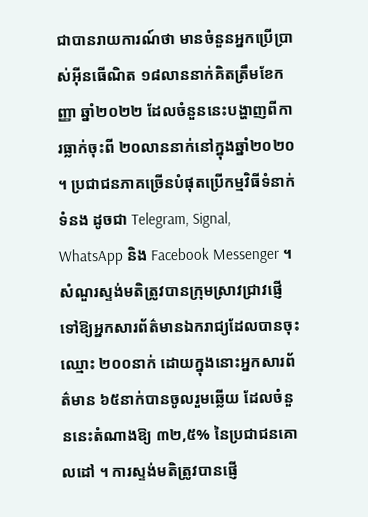ជាបានរាយការណ៍ថា មានចំនួនអ្នកប្រើប្រាស់អ៊ីនធើណិត ១៨លាននាក់គិតត្រឹមខែកញ្ញា ឆ្នាំ២០២២ ដែលចំនួននេះបង្ហាញពីការធ្លាក់ចុះពី ២០លាននាក់នៅក្នុងឆ្នាំ២០២០ ។ ប្រជាជនភាគច្រើនបំផុតប្រើកម្មវិធីទំនាក់ទំនង ដូចជា Telegram, Signal, WhatsApp និង Facebook Messenger ។
សំណួរស្ទង់មតិត្រូវបានក្រុមស្រាវជ្រាវផ្ញើទៅឱ្យអ្នកសារព័ត៌មានឯករាជ្យដែលបានចុះឈ្មោះ ២០០នាក់ ដោយក្នុងនោះអ្នកសារព័ត៌មាន ៦៥នាក់បានចូលរួមឆ្លើយ ដែលចំនួននេះតំណាងឱ្យ ៣២,៥% នៃប្រជាជនគោលដៅ ។ ការស្ទង់មតិត្រូវបានផ្ញើ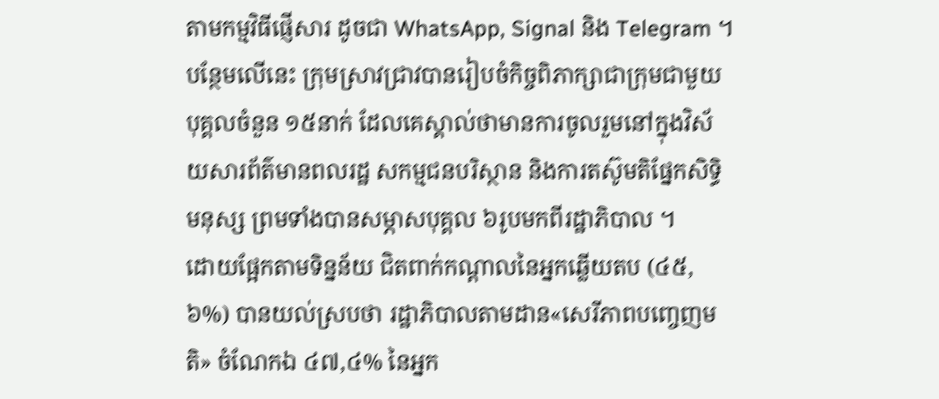តាមកម្មវិធីផ្ញើសារ ដូចជា WhatsApp, Signal និង Telegram ។
បន្ថែមលើនេះ ក្រុមស្រាវជ្រាវបានរៀបចំកិច្ចពិភាក្សាជាក្រុមជាមួយបុគ្គលចំនួន ១៥នាក់ ដែលគេស្គាល់ថាមានការចូលរួមនៅក្នុងវិស័យសារព័ត៌មានពលរដ្ឋ សកម្មជនបរិស្ថាន និងការតស៊ូមតិផ្នែកសិទ្ធិមនុស្ស ព្រមទាំងបានសម្ភាសបុគ្គល ៦រូបមកពីរដ្ឋាភិបាល ។
ដោយផ្អែកតាមទិន្នន័យ ជិតពាក់កណ្ដាលនៃអ្នកឆ្លើយតប (៤៥,៦%) បានយល់ស្របថា រដ្ឋាភិបាលតាមដាន«សេរីភាពបញ្ចេញមតិ» ចំណែកឯ ៤៧,៤% នៃអ្នក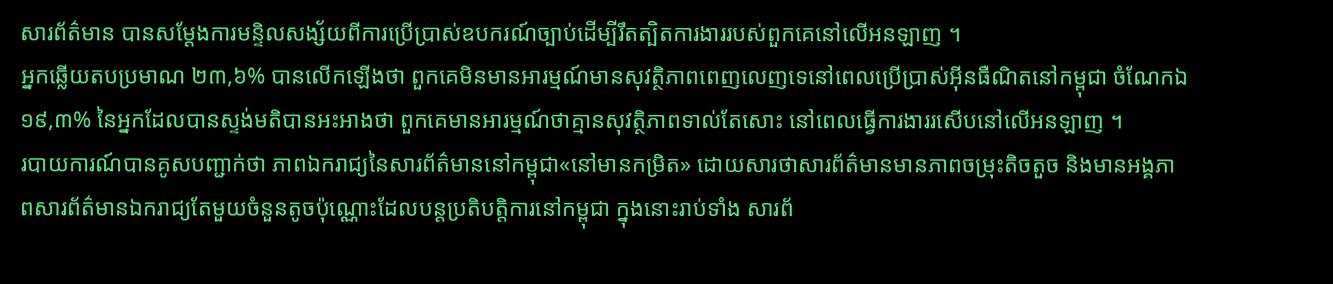សារព័ត៌មាន បានសម្ដែងការមន្ទិលសង្ស័យពីការប្រើប្រាស់ឧបករណ៍ច្បាប់ដើម្បីរឹតត្បិតការងាររបស់ពួកគេនៅលើអនឡាញ ។
អ្នកឆ្លើយតបប្រមាណ ២៣,៦% បានលើកឡើងថា ពួកគេមិនមានអារម្មណ៍មានសុវត្ថិភាពពេញលេញទេនៅពេលប្រើប្រាស់អ៊ីនធឺណិតនៅកម្ពុជា ចំណែកឯ ១៩,៣% នៃអ្នកដែលបានស្ទង់មតិបានអះអាងថា ពួកគេមានអារម្មណ៍ថាគ្មានសុវត្ថិភាពទាល់តែសោះ នៅពេលធ្វើការងាររសើបនៅលើអនឡាញ ។
របាយការណ៍បានគូសបញ្ជាក់ថា ភាពឯករាជ្យនៃសារព័ត៌មាននៅកម្ពុជា«នៅមានកម្រិត» ដោយសារថាសារព័ត៌មានមានភាពចម្រុះតិចតួច និងមានអង្គភាពសារព័ត៌មានឯករាជ្យតែមួយចំនួនតូចប៉ុណ្ណោះដែលបន្តប្រតិបត្តិការនៅកម្ពុជា ក្នុងនោះរាប់ទាំង សារព័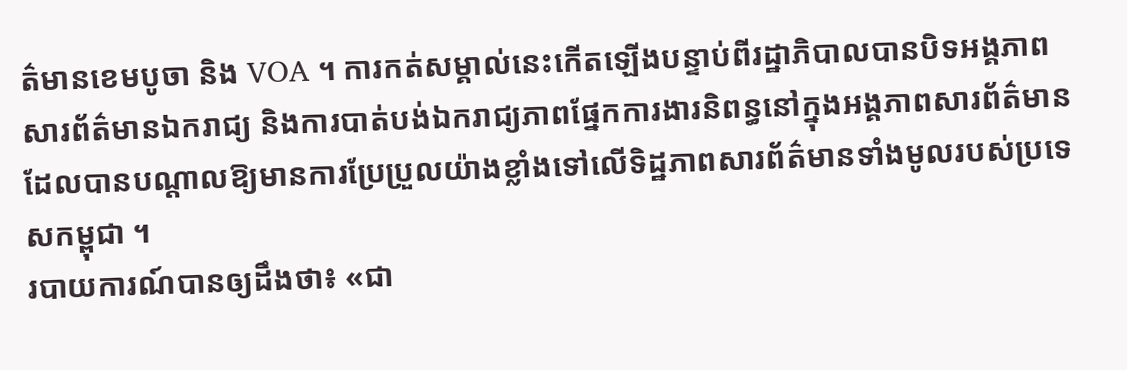ត៌មានខេមបូចា និង VOA ។ ការកត់សម្គាល់នេះកើតឡើងបន្ទាប់ពីរដ្ឋាភិបាលបានបិទអង្គភាពសារព័ត៌មានឯករាជ្យ និងការបាត់បង់ឯករាជ្យភាពផ្នែកការងារនិពន្ធនៅក្នុងអង្គភាពសារព័ត៌មាន ដែលបានបណ្ដាលឱ្យមានការប្រែប្រួលយ៉ាងខ្លាំងទៅលើទិដ្ឋភាពសារព័ត៌មានទាំងមូលរបស់ប្រទេសកម្ពុជា ។
របាយការណ៍បានឲ្យដឹងថា៖ «ជា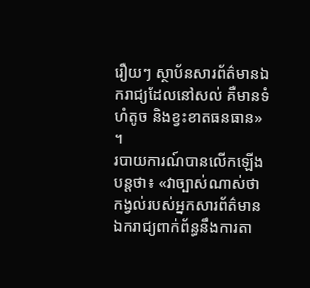រឿយៗ ស្ថាប័នសារព័ត៌មានឯករាជ្យដែលនៅសល់ គឺមានទំហំតូច និងខ្វះខាតធនធាន» ។
របាយការណ៍បានលើកឡើងបន្តថា៖ «វាច្បាស់ណាស់ថា កង្វល់របស់អ្នកសារព័ត៌មានឯករាជ្យពាក់ព័ន្ធនឹងការតា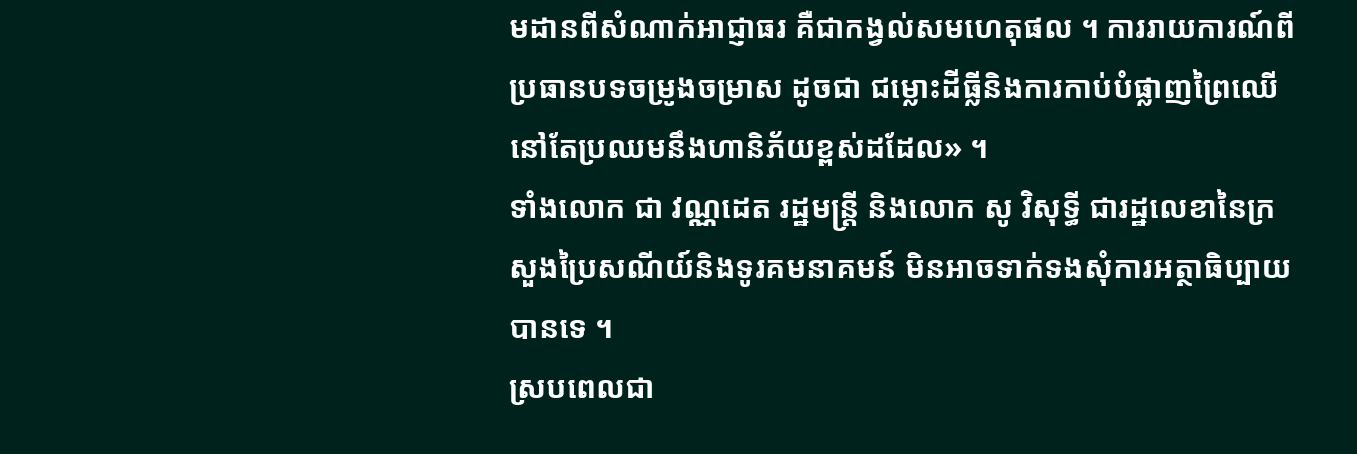មដានពីសំណាក់អាជ្ញាធរ គឺជាកង្វល់សមហេតុផល ។ ការរាយការណ៍ពីប្រធានបទចម្រូងចម្រាស ដូចជា ជម្លោះដីធ្លីនិងការកាប់បំផ្លាញព្រៃឈើ នៅតែប្រឈមនឹងហានិភ័យខ្ពស់ដដែល» ។
ទាំងលោក ជា វណ្ណដេត រដ្ឋមន្ត្រី និងលោក សូ វិសុទ្ធី ជារដ្ឋលេខានៃក្រសួងប្រៃសណីយ៍និងទូរគមនាគមន៍ មិនអាចទាក់ទងសុំការអត្ថាធិប្បាយបានទេ ។
ស្របពេលជា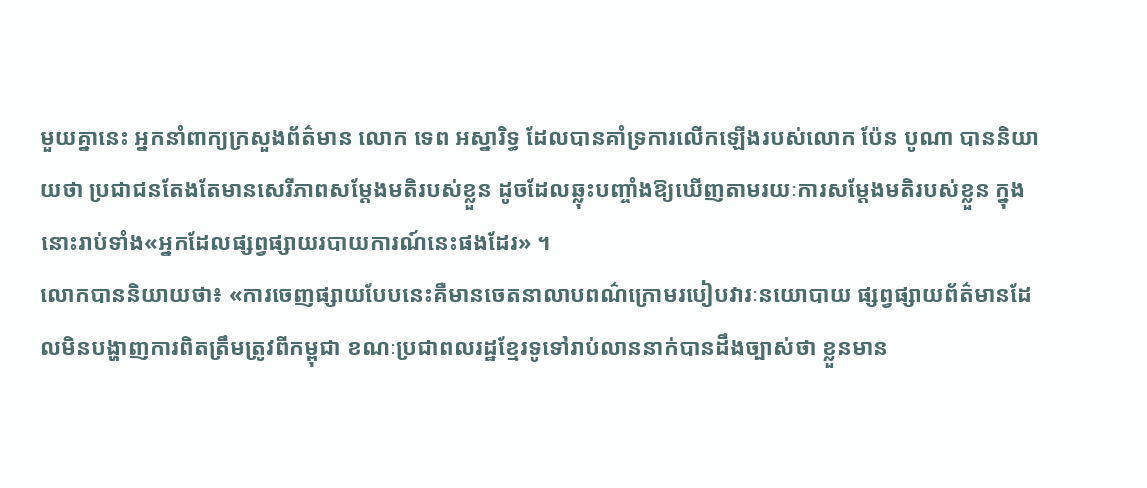មួយគ្នានេះ អ្នកនាំពាក្យក្រសួងព័ត៌មាន លោក ទេព អស្នារិទ្ធ ដែលបានគាំទ្រការលើកឡើងរបស់លោក ប៉ែន បូណា បាននិយាយថា ប្រជាជនតែងតែមានសេរីភាពសម្ដែងមតិរបស់ខ្លួន ដូចដែលឆ្លុះបញ្ចាំងឱ្យឃើញតាមរយៈការសម្ដែងមតិរបស់ខ្លួន ក្នុងនោះរាប់ទាំង«អ្នកដែលផ្សព្វផ្សាយរបាយការណ៍នេះផងដែរ» ។
លោកបាននិយាយថា៖ «ការចេញផ្សាយបែបនេះគឺមានចេតនាលាបពណ៌ក្រោមរបៀបវារៈនយោបាយ ផ្សព្វផ្សាយព័ត៌មានដែលមិនបង្ហាញការពិតត្រឹមត្រូវពីកម្ពុជា ខណៈប្រជាពលរដ្ឋខ្មែរទូទៅរាប់លាននាក់បានដឹងច្បាស់ថា ខ្លួនមាន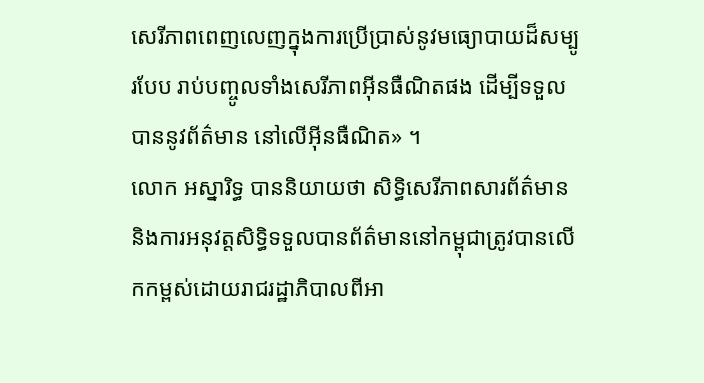សេរីភាពពេញលេញក្នុងការប្រើប្រាស់នូវមធ្យោបាយដ៏សម្បូរបែប រាប់បញ្ចូលទាំងសេរីភាពអ៊ីនធឺណិតផង ដើម្បីទទួលបាននូវព័ត៌មាន នៅលើអ៊ីនធឺណិត» ។
លោក អស្នារិទ្ធ បាននិយាយថា សិទ្ធិសេរីភាពសារព័ត៌មាន និងការអនុវត្តសិទ្ធិទទួលបានព័ត៌មាននៅកម្ពុជាត្រូវបានលើកកម្ពស់ដោយរាជរដ្ឋាភិបាលពីអា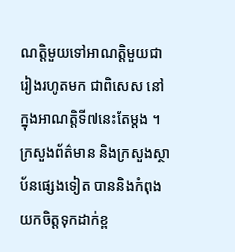ណត្តិមួយទៅអាណត្តិមួយជារៀងរហូតមក ជាពិសេស នៅក្នុងអាណត្តិទី៧នេះតែម្តង ។ ក្រសួងព័ត៌មាន និងក្រសួងស្ថាប័នផ្សេងទៀត បាននិងកំពុងយកចិត្តទុកដាក់ខ្ព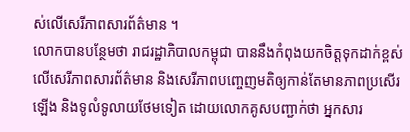ស់លើសេរីភាពសារព័ត៌មាន ។
លោកបានបន្ថែមថា រាជរដ្ឋាភិបាលកម្ពុជា បាននឹងកំពុងយកចិត្តទុកដាក់ខ្ពស់លើសេរីភាពសារព័ត៌មាន និងសេរីភាពបញ្ចេញមតិឲ្យកាន់តែមានភាពប្រសើរឡើង និងទូលំទូលាយថែមទៀត ដោយលោកគូសបញ្ជាក់ថា អ្នកសារ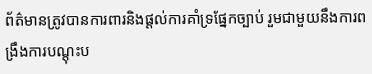ព័ត៌មានត្រូវបានការពារនិងផ្ដល់ការគាំទ្រផ្នែកច្បាប់ រួមជាមួយនឹងការពង្រឹងការបណ្តុះប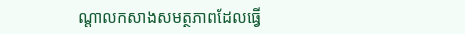ណ្តាលកសាងសមត្ថភាពដែលធ្វើ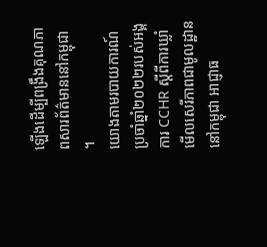ឡើងដើម្បីពង្រឹងគុណភាពសារព័ត៌មាននៅកម្ពុជា ។
យោងតាមរបាយការណ៍ប្រចាំឆ្នាំ២០២២របស់អង្គការ CCHR ស្ដីពីការឃ្លាំមើលសេរីភាពជាមូលដ្ឋាននៅកម្ពុជា អាជ្ញាធ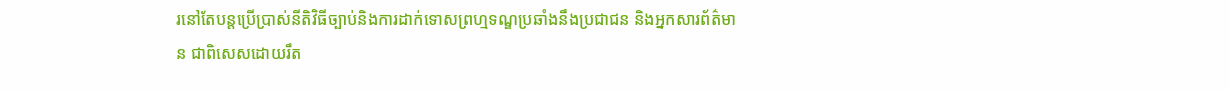រនៅតែបន្តប្រើប្រាស់នីតិវិធីច្បាប់និងការដាក់ទោសព្រហ្មទណ្ឌប្រឆាំងនឹងប្រជាជន និងអ្នកសារព័ត៌មាន ជាពិសេសដោយរឹត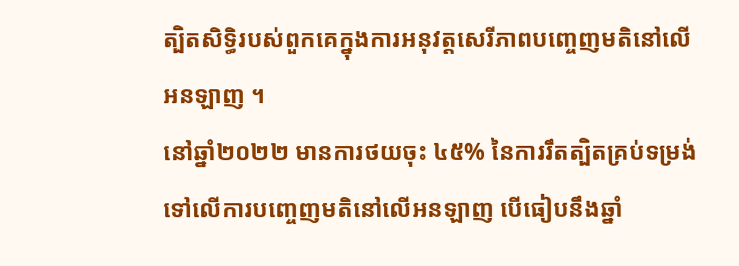ត្បិតសិទ្ធិរបស់ពួកគេក្នុងការអនុវត្តសេរីភាពបញ្ចេញមតិនៅលើអនឡាញ ។
នៅឆ្នាំ២០២២ មានការថយចុះ ៤៥% នៃការរឹតត្បិតគ្រប់ទម្រង់ទៅលើការបញ្ចេញមតិនៅលើអនឡាញ បើធៀបនឹងឆ្នាំ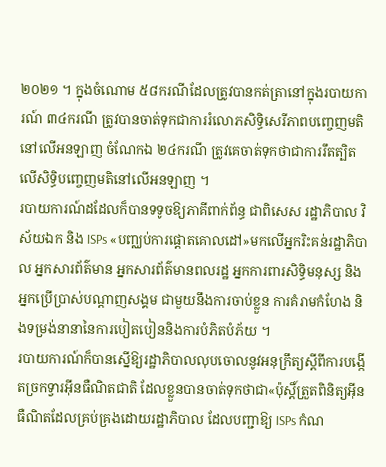២០២១ ។ ក្នុងចំណោម ៥៨ករណីដែលត្រូវបានកត់ត្រានៅក្នុងរបាយការណ៍ ៣៤ករណី ត្រូវបានចាត់ទុកជាការរំលោភសិទ្ធិសេរីភាពបញ្ចេញមតិនៅលើអនឡាញ ចំណែកឯ ២៤ករណី ត្រូវគេចាត់ទុកថាជាការរឹតត្បិតលើសិទ្ធិបញ្ចេញមតិនៅលើអនឡាញ ។
របាយការណ៍ដដែលក៏បានទទូចឱ្យភាគីពាក់ព័ន្ធ ជាពិសេស រដ្ឋាភិបាល វិស័យឯក និង ISPs «បញ្ឈប់ការផ្ដោតគោលដៅ»មកលើអ្នករិះគន់រដ្ឋាភិបាល អ្នកសារព័ត៌មាន អ្នកសារព័ត៌មានពលរដ្ឋ អ្នកការពារសិទ្ធិមនុស្ស និងអ្នកប្រើប្រាស់បណ្ដាញសង្គម ជាមួយនឹងការចាប់ខ្លួន ការគំរាមកំហែង និងទម្រង់នានានៃការបៀតបៀននិងការបំភិតបំភ័យ ។
របាយការណ៍ក៏បានស្នើឱ្យរដ្ឋាភិបាលលុបចោលនូវអនុក្រឹត្យស្ដីពីការបង្កើតច្រកទ្វារអ៊ីនធឺណិតជាតិ ដែលខ្លួនបានចាត់ទុកថាជា«ប៉ុស្តិ៍ត្រួតពិនិត្យអ៊ីនធឺណិតដែលគ្រប់គ្រងដោយរដ្ឋាភិបាល ដែលបញ្ជាឱ្យ ISPs កំណ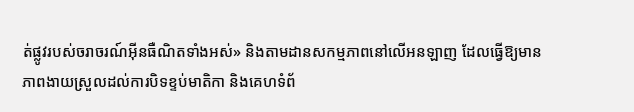ត់ផ្លូវរបស់ចរាចរណ៍អ៊ីនធឺណិតទាំងអស់» និងតាមដានសកម្មភាពនៅលើអនឡាញ ដែលធ្វើឱ្យមានភាពងាយស្រួលដល់ការបិទខ្ទប់មាតិកា និងគេហទំព័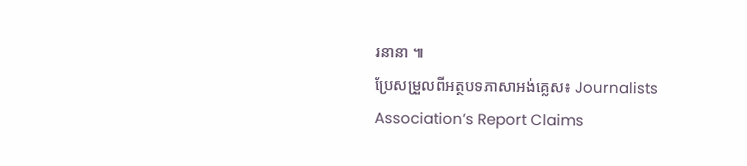រនានា ៕
ប្រែសម្រួលពីអត្ថបទភាសាអង់គ្លេស៖ Journalists Association’s Report Claims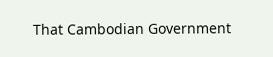That Cambodian Government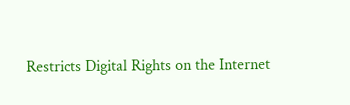Restricts Digital Rights on the Internet